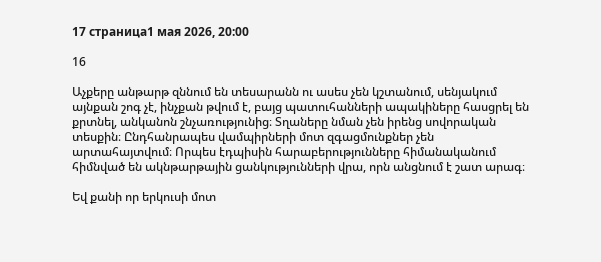17 страница1 мая 2026, 20:00

16

Աչքերը անթարթ զննում են տեսարանն ու ասես չեն կշտանում, սենյակում այնքան շոգ չէ, ինչքան թվում է, բայց պատուհանների ապակիները հասցրել են քրտնել, անկանոն շնչառությունից։ Տղաները նման չեն իրենց սովորական տեսքին։ Ընդհանրապես վամպիրների մոտ զգացմունքներ չեն արտահայտվում։ Որպես էդպիսին հարաբերությունները հիմանականում հիմնված են ակնթարթային ցանկությունների վրա, որն անցնում է շատ արագ։

Եվ քանի որ երկուսի մոտ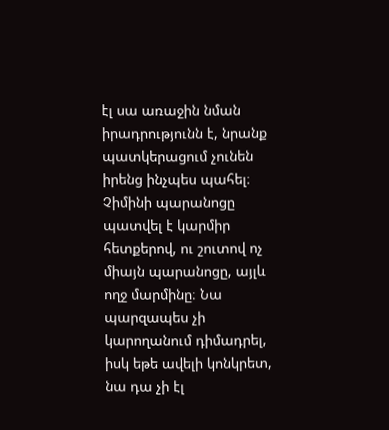էլ սա առաջին նման իրադրությունն է, նրանք պատկերացում չունեն իրենց ինչպես պահել։ Չիմինի պարանոցը պատվել է կարմիր հետքերով, ու շուտով ոչ միայն պարանոցը, այլև ողջ մարմինը։ Նա պարզապես չի կարողանում դիմադրել, իսկ եթե ավելի կոնկրետ, նա դա չի էլ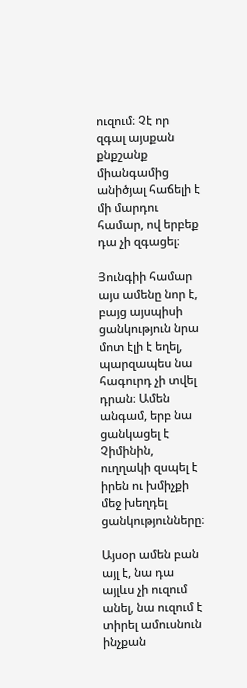ուզում։ Չէ որ զգալ այսքան քնքշանք միանգամից անիծյալ հաճելի է մի մարդու համար, ով երբեք դա չի զգացել։

Յունգիի համար այս ամենը նոր է, բայց այսպիսի ցանկություն նրա մոտ էլի է եղել, պարզապես նա հագուրդ չի տվել դրան։ Ամեն անգամ, երբ նա ցանկացել է Չիմինին, ուղղակի զսպել է իրեն ու խմիչքի մեջ խեղդել ցանկությունները։

Այսօր ամեն բան այլ է, նա դա այլևս չի ուզում անել, նա ուզում է տիրել ամուսնուն ինչքան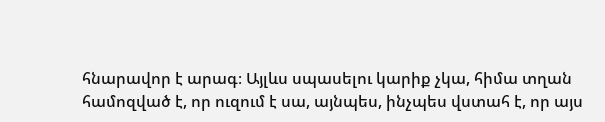հնարավոր է արագ։ Այլևս սպասելու կարիք չկա, հիմա տղան համոզված է, որ ուզում է սա, այնպես, ինչպես վստահ է, որ այս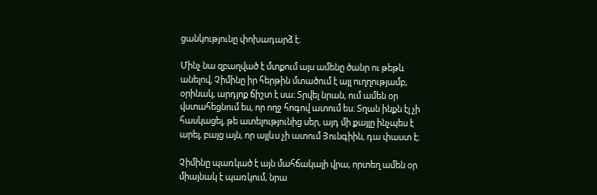ցանկությունը փոխադարձ է։

Մինչ նա զբաղված է մտքում այս ամենը ծանր ու թեթև անելով, Չիմինը իր հերթին մտածում է այլ ուղղությամբ, օրինակ, արդյոք ճիշտ է սա։ Տրվել նրան, ում ամեն օր վստահեցնում ես, որ ողջ հոգով ատում ես։ Տղան ինքն էլ չի հասկացել, թե ատելությունից սեր, այդ մի քայլը ինչպես է արել, բայց այն, որ այլևս չի ատում Յունգիին, դա փաստ է։

Չիմինը պառկած է այն մահճակալի վրա, որտեղ ամեն օր միայնակ է պառկում, նրա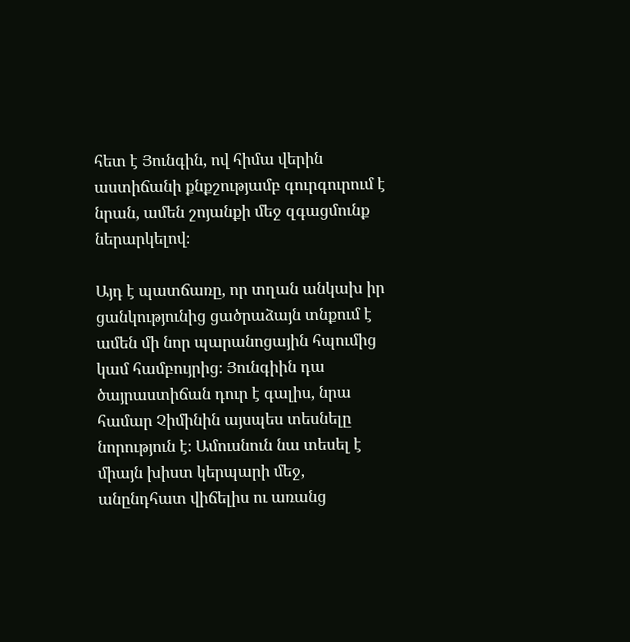հետ է Յունգին, ով հիմա վերին աստիճանի քնքշությամբ գուրգուրում է նրան, ամեն շոյանքի մեջ զգացմունք ներարկելով։

Այդ է պատճառը, որ տղան անկախ իր ցանկությունից ցածրաձայն տնքում է ամեն մի նոր պարանոցային հպումից կամ համբույրից։ Յունգիին դա ծայրաստիճան դուր է գալիս, նրա համար Չիմինին այսպես տեսնելը նորություն է։ Ամուսնուն նա տեսել է միայն խիստ կերպարի մեջ, անընդհատ վիճելիս ու առանց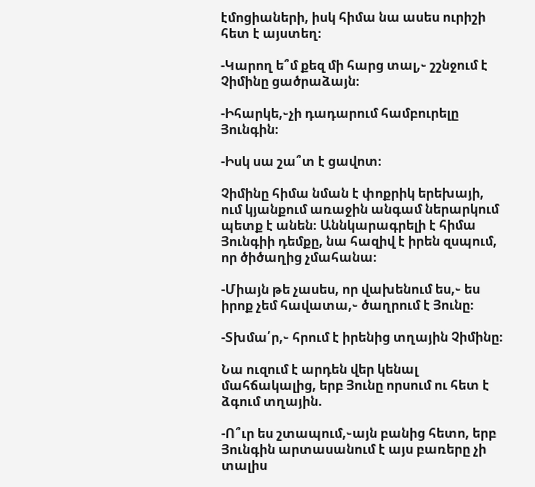էմոցիաների, իսկ հիմա նա ասես ուրիշի հետ է այստեղ։

-Կարող ե՞մ քեզ մի հարց տալ,֊ շշնջում է Չիմինը ցածրաձայն։

-Իհարկե,֊չի դադարում համբուրելը Յունգին։

-Իսկ սա շա՞տ է ցավոտ։

Չիմինը հիմա նման է փոքրիկ երեխայի, ում կյանքում առաջին անգամ ներարկում պետք է անեն։ Աննկարագրելի է հիմա Յունգիի դեմքը, նա հազիվ է իրեն զսպում, որ ծիծաղից չմահանա։

-Միայն թե չասես, որ վախենում ես,֊ ես իրոք չեմ հավատա,֊ ծաղրում է Յունը։

-Տխմա՛ր,֊ հրում է իրենից տղային Չիմինը։

Նա ուզում է արդեն վեր կենալ մահճակալից, երբ Յունը որսում ու հետ է ձգում տղային.

-Ո՞ւր ես շտապում,֊այն բանից հետո, երբ Յունգին արտասանում է այս բառերը չի տալիս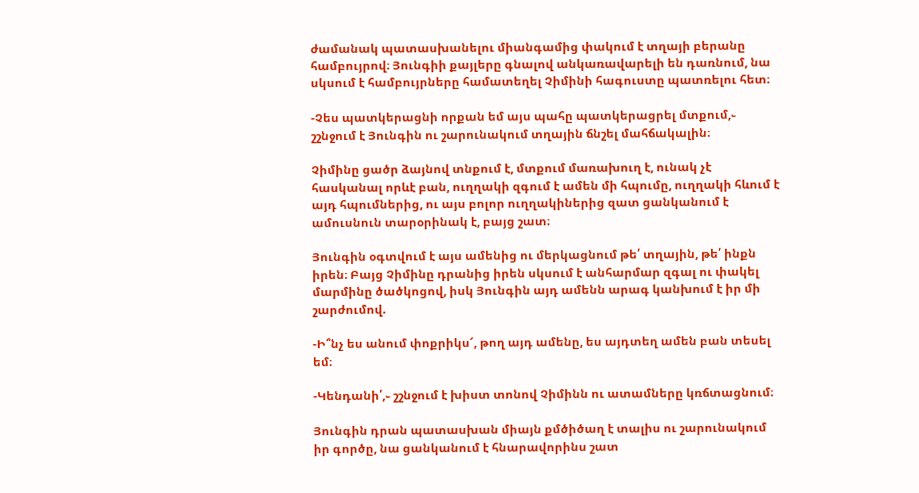ժամանակ պատասխանելու միանգամից փակում է տղայի բերանը համբույրով։ Յունգիի քայլերը գնալով անկառավարելի են դառնում, նա սկսում է համբույրները համատեղել Չիմինի հագուստը պատռելու հետ։

-Չես պատկերացնի որքան եմ այս պահը պատկերացրել մտքում,֊ շշնջում է Յունգին ու շարունակում տղային ճնշել մահճակալին։

Չիմինը ցածր ձայնով տնքում է, մտքում մառախուղ է, ունակ չէ հասկանալ որևէ բան, ուղղակի զգում է ամեն մի հպումը, ուղղակի հևում է այդ հպումներից, ու այս բոլոր ուղղակիներից զատ ցանկանում է ամուսնուն տարօրինակ է, բայց շատ։

Յունգին օգտվում է այս ամենից ու մերկացնում թե՛ տղային, թե՛ ինքն իրեն։ Բայց Չիմինը դրանից իրեն սկսում է անհարմար զգալ ու փակել մարմինը ծածկոցով, իսկ Յունգին այդ ամենն արագ կանխում է իր մի շարժումով.

-Ի՞նչ ես անում փոքրիկս՜, թող այդ ամենը, ես այդտեղ ամեն բան տեսել եմ։

-Կենդանի՛,֊ շշնջում է խիստ տոնով Չիմինն ու ատամները կռճտացնում։

Յունգին դրան պատասխան միայն քմծիծաղ է տալիս ու շարունակում իր գործը, նա ցանկանում է հնարավորինս շատ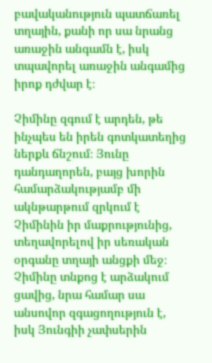բավականություն պատճառել տղային, քանի որ սա նրանց առաջին անգամն է, իսկ տպավորել առաջին անգամից իրոք դժվար է։

Չիմինը զգում է արդեն, թե ինչպես են իրեն գոտկատեղից ներքև ճնշում։ Յունը դանդաղորեն, բայց խորին համարձակությամբ մի ակնթարթում զրկում է Չիմինին իր մաքրությունից, տեղավորելով իր սեռական օրգանը տղայի անցքի մեջ։ Չիմինը տնքոց է արձակում ցավից, նրա համար սա անսովոր զգացողություն է, իսկ Յունգիի չափսերին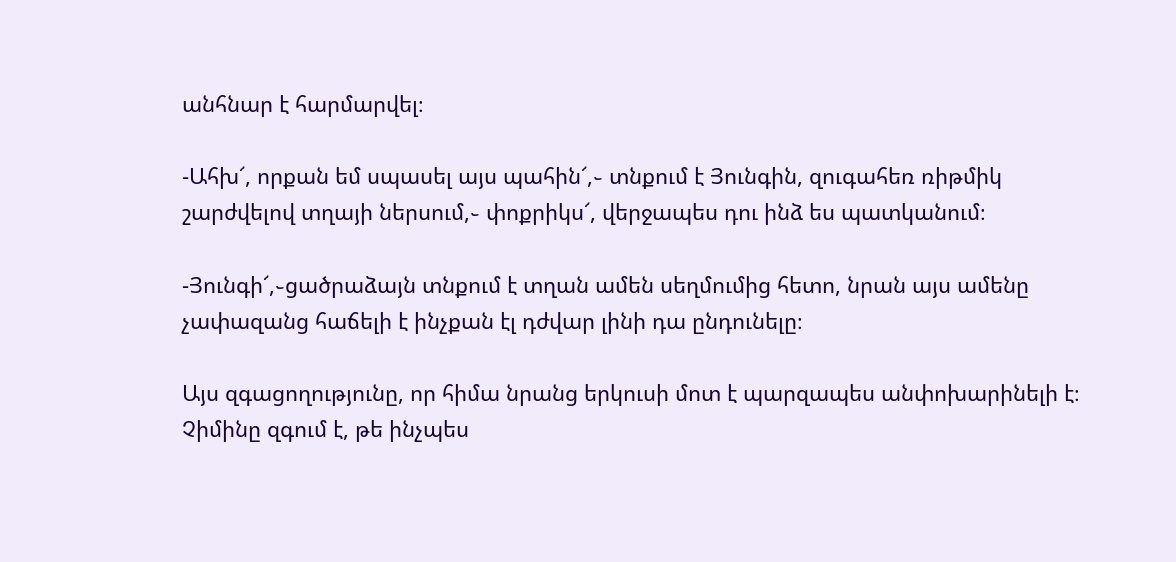անհնար է հարմարվել։

-Ահխ՜, որքան եմ սպասել այս պահին՜,֊ տնքում է Յունգին, զուգահեռ ռիթմիկ շարժվելով տղայի ներսում,֊ փոքրիկս՜, վերջապես դու ինձ ես պատկանում։

-Յունգի՜,֊ցածրաձայն տնքում է տղան ամեն սեղմումից հետո, նրան այս ամենը չափազանց հաճելի է ինչքան էլ դժվար լինի դա ընդունելը։

Այս զգացողությունը, որ հիմա նրանց երկուսի մոտ է պարզապես անփոխարինելի է։ Չիմինը զգում է, թե ինչպես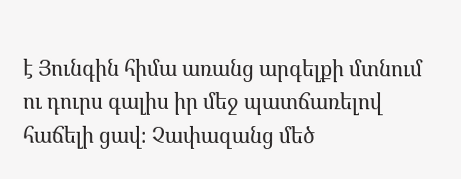է Յունգին հիմա առանց արգելքի մտնում ու դուրս գալիս իր մեջ պատճառելով հաճելի ցավ։ Չափազանց մեծ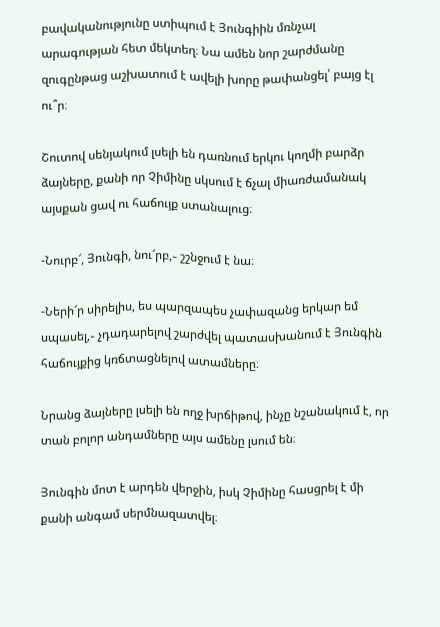բավականությունը ստիպում է Յունգիին մռնչալ արագության հետ մեկտեղ։ Նա ամեն նոր շարժմանը զուգընթաց աշխատում է ավելի խորը թափանցել՝ բայց էլ ու՞ր։

Շուտով սենյակում լսելի են դառնում երկու կողմի բարձր ձայները, քանի որ Չիմինը սկսում է ճչալ միառժամանակ այսքան ցավ ու հաճույք ստանալուց։

-Նուրբ՜, Յունգի, նու՜րբ,֊ շշնջում է նա։

-Ների՜ր սիրելիս, ես պարզապես չափազանց երկար եմ սպասել,֊ չդադարելով շարժվել պատասխանում է Յունգին հաճույքից կռճտացնելով ատամները։

Նրանց ձայները լսելի են ողջ խրճիթով, ինչը նշանակում է, որ տան բոլոր անդամները այս ամենը լսում են։

Յունգին մոտ է արդեն վերջին, իսկ Չիմինը հասցրել է մի քանի անգամ սերմնազատվել։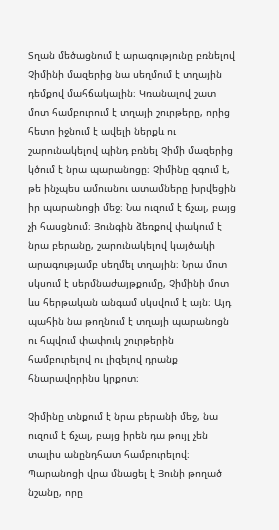Տղան մեծացնում է արագությունը բռնելով Չիմինի մազերից նա սեղմում է տղային դեմքով մահճակալին։ Կռանալով շատ մոտ համբուրում է տղայի շուրթերը, որից հետո իջնում է ավելի ներքև ու շարունակելով պինդ բռնել Չիմի մազերից կծում է նրա պարանոցը։ Չիմինը զգում է, թե ինչպես ամուսնու ատամները խրվեցին իր պարանոցի մեջ։ Նա ուզում է ճչալ, բայց չի հասցնում։ Յունգին ձեռքով փակում է նրա բերանը, շարունակելով կայծակի արագությամբ սեղմել տղային։ Նրա մոտ սկսում է սերմնաժայթքումը, Չիմինի մոտ ևս հերթական անգամ սկսվում է այն։ Այդ պահին նա թողնում է տղայի պարանոցն ու հպվում փափուկ շուրթերին համբուրելով ու լիզելով դրանք հնարավորինս կրքոտ։

Չիմինը տնքում է նրա բերանի մեջ, նա ուզում է ճչալ, բայց իրեն դա թույլ չեն տալիս անընդհատ համբուրելով։ Պարանոցի վրա մնացել է Յունի թողած նշանը, որը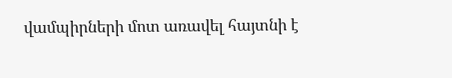վամպիրների մոտ առավել հայտնի է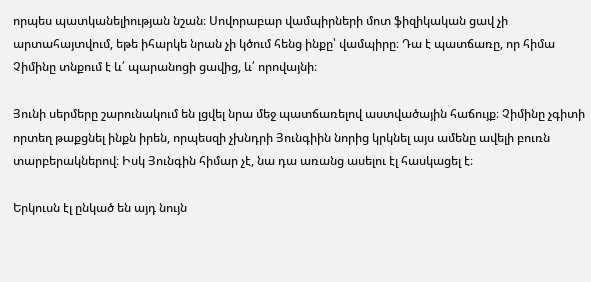որպես պատկանելիության նշան։ Սովորաբար վամպիրների մոտ ֆիզիկական ցավ չի արտահայտվում, եթե իհարկե նրան չի կծում հենց ինքը՝ վամպիրը։ Դա է պատճառը, որ հիմա Չիմինը տնքում է և՛ պարանոցի ցավից, և՛ որովայնի։

Յունի սերմերը շարունակում են լցվել նրա մեջ պատճառելով աստվածային հաճույք։ Չիմինը չգիտի որտեղ թաքցնել ինքն իրեն, որպեսզի չխնդրի Յունգիին նորից կրկնել այս ամենը ավելի բուռն տարբերակներով։ Իսկ Յունգին հիմար չէ, նա դա առանց ասելու էլ հասկացել է։

Երկուսն էլ ընկած են այդ նույն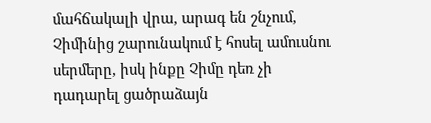մահճակալի վրա, արագ են շնչում, Չիմինից շարունակում է հոսել ամուսնու սերմերը, իսկ ինքը Չիմը դեռ չի դադարել ցածրաձայն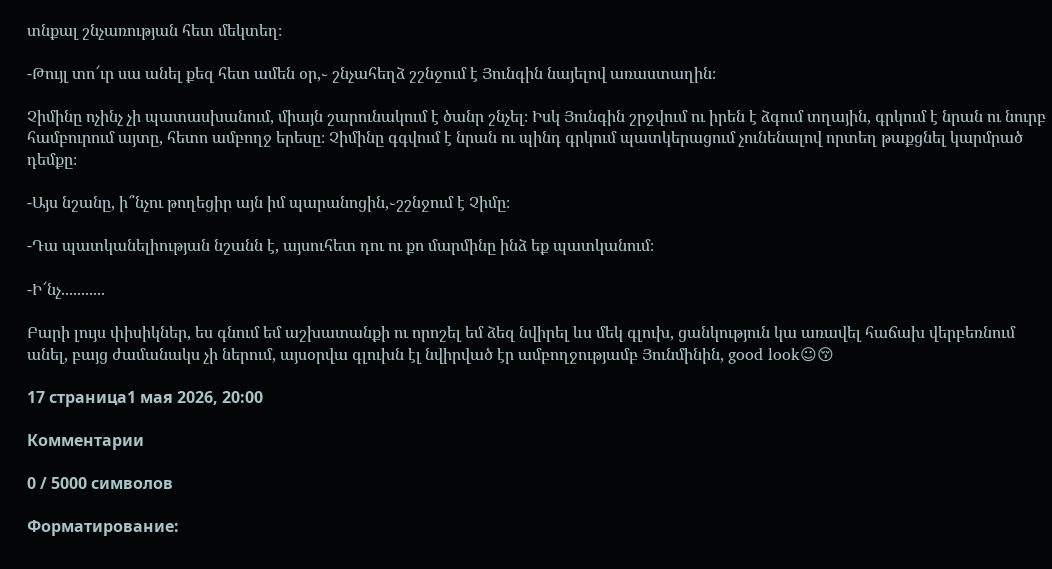տնքալ շնչառության հետ մեկտեղ։

-Թույլ տո՜ւր սա անել քեզ հետ ամեն օր,֊ շնչահեղձ շշնջում է Յունգին նայելով առաստաղին։

Չիմինը ոչինչ չի պատասխանում, միայն շարունակում է ծանր շնչել։ Իսկ Յունգին շրջվում ու իրեն է ձգում տղային, գրկում է նրան ու նուրբ համբուրում այտը, հետո ամբողջ երեսը։ Չիմինը գգվում է նրան ու պինդ գրկում պատկերացում չունենալով որտեղ թաքցնել կարմրած դեմքը։

-Այս նշանը, ի՞նչու թողեցիր այն իմ պարանոցին,֊շշնջում է Չիմը։

-Դա պատկանելիության նշանն է, այսուհետ դու ու քո մարմինը ինձ եք պատկանում։

-Ի՜նչ...........

Բարի լույս փիսիկներ, ես գնում եմ աշխատանքի ու որոշել եմ ձեզ նվիրել ևս մեկ գլուխ, ցանկություն կա առավել հաճախ վերբեռնում անել, բայց ժամանակս չի ներում, այսօրվա գլուխն էլ նվիրված էր ամբողջությամբ Յունմինին, good look☺😚

17 страница1 мая 2026, 20:00

Комментарии

0 / 5000 символов

Форматирование: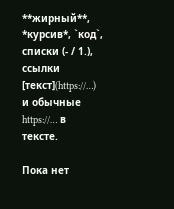**жирный**, *курсив*, `код`, списки (- / 1.), ссылки [текст](https://…) и обычные https://… в тексте.

Пока нет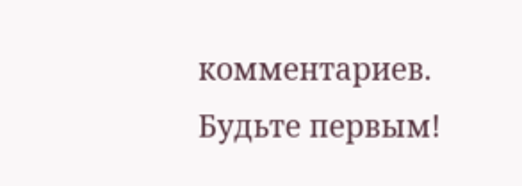комментариев. Будьте первым!